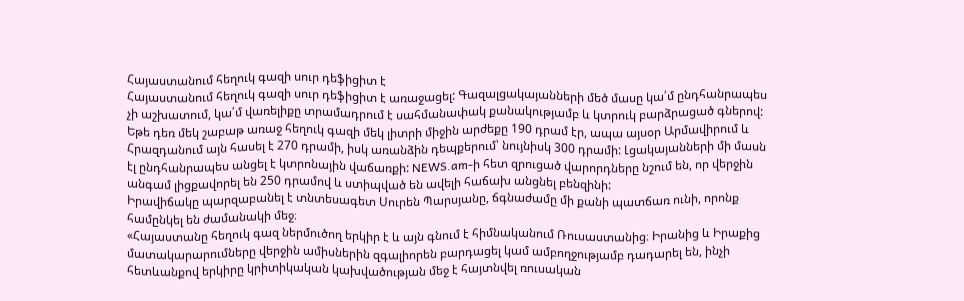Հայաստանում հեղուկ գազի սուր դեֆիցիտ է
Հայաստանում հեղուկ գազի սուր դեֆիցիտ է առաջացել: Գազալցակայանների մեծ մասը կա՛մ ընդհանրապես չի աշխատում, կա՛մ վառելիքը տրամադրում է սահմանափակ քանակությամբ և կտրուկ բարձրացած գներով: Եթե դեռ մեկ շաբաթ առաջ հեղուկ գազի մեկ լիտրի միջին արժեքը 190 դրամ էր, ապա այսօր Արմավիրում և Հրազդանում այն հասել է 270 դրամի, իսկ առանձին դեպքերում՝ նույնիսկ 300 դրամի: Լցակայանների մի մասն էլ ընդհանրապես անցել է կտրոնային վաճառքի: NEWS.am-ի հետ զրուցած վարորդները նշում են, որ վերջին անգամ լիցքավորել են 250 դրամով և ստիպված են ավելի հաճախ անցնել բենզինի:
Իրավիճակը պարզաբանել է տնտեսագետ Սուրեն Պարսյանը, ճգնաժամը մի քանի պատճառ ունի, որոնք համընկել են ժամանակի մեջ։
«Հայաստանը հեղուկ գազ ներմուծող երկիր է և այն գնում է հիմնականում Ռուսաստանից։ Իրանից և Իրաքից մատակարարումները վերջին ամիսներին զգալիորեն բարդացել կամ ամբողջությամբ դադարել են, ինչի հետևանքով երկիրը կրիտիկական կախվածության մեջ է հայտնվել ռուսական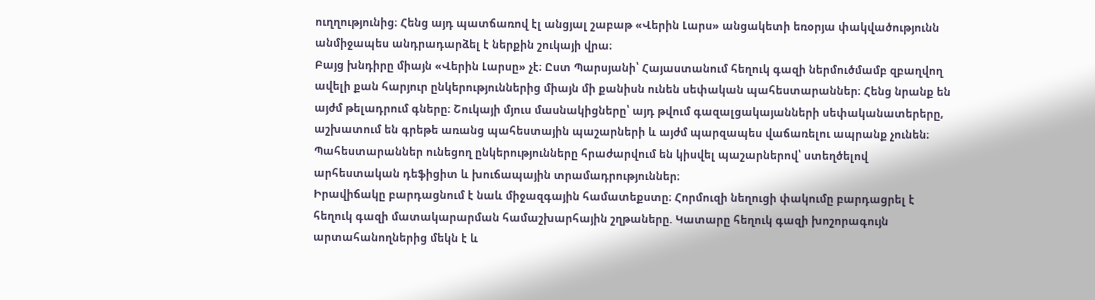ուղղությունից։ Հենց այդ պատճառով էլ անցյալ շաբաթ «Վերին Լարս» անցակետի եռօրյա փակվածությունն անմիջապես անդրադարձել է ներքին շուկայի վրա։
Բայց խնդիրը միայն «Վերին Լարսը» չէ։ Ըստ Պարսյանի՝ Հայաստանում հեղուկ գազի ներմուծմամբ զբաղվող ավելի քան հարյուր ընկերություններից միայն մի քանիսն ունեն սեփական պահեստարաններ։ Հենց նրանք են այժմ թելադրում գները։ Շուկայի մյուս մասնակիցները՝ այդ թվում գազալցակայանների սեփականատերերը, աշխատում են գրեթե առանց պահեստային պաշարների և այժմ պարզապես վաճառելու ապրանք չունեն։ Պահեստարաններ ունեցող ընկերությունները հրաժարվում են կիսվել պաշարներով՝ ստեղծելով արհեստական դեֆիցիտ և խուճապային տրամադրություններ։
Իրավիճակը բարդացնում է նաև միջազգային համատեքստը։ Հորմուզի նեղուցի փակումը բարդացրել է հեղուկ գազի մատակարարման համաշխարհային շղթաները. Կատարը հեղուկ գազի խոշորագույն արտահանողներից մեկն է և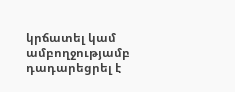կրճատել կամ ամբողջությամբ դադարեցրել է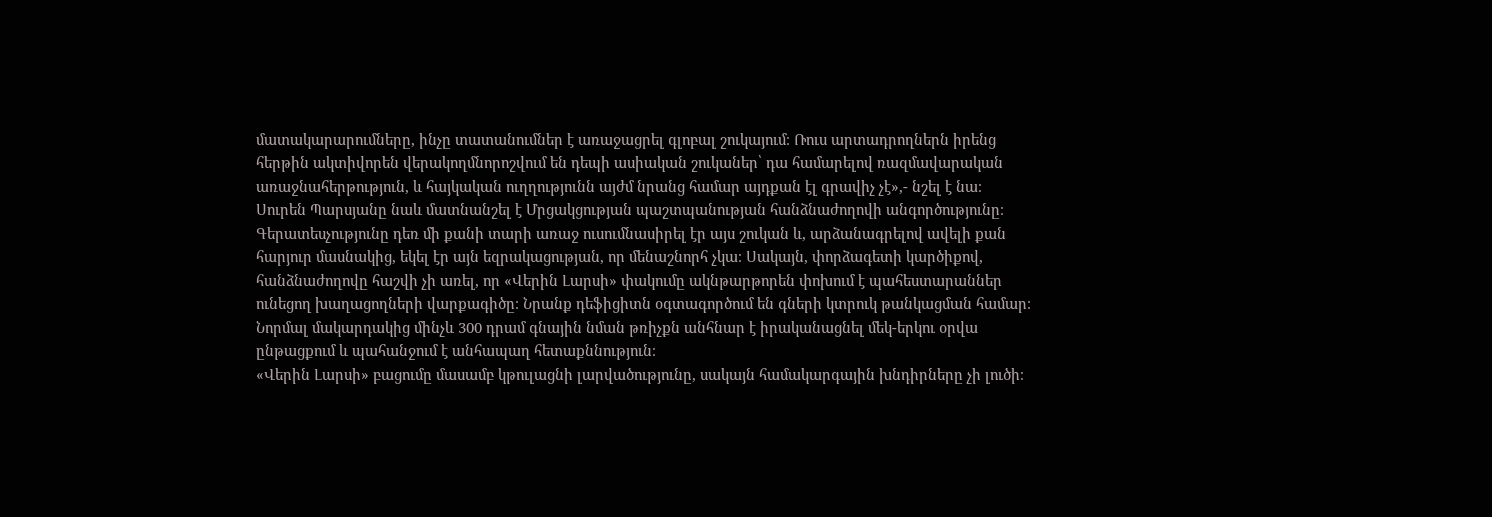մատակարարումները, ինչը տատանումներ է առաջացրել գլոբալ շուկայում։ Ռուս արտադրողներն իրենց հերթին ակտիվորեն վերակողմնորոշվում են դեպի ասիական շուկաներ՝ դա համարելով ռազմավարական առաջնահերթություն, և հայկական ուղղությունն այժմ նրանց համար այդքան էլ գրավիչ չէ»,- նշել է նա։
Սուրեն Պարսյանը նաև մատնանշել է Մրցակցության պաշտպանության հանձնաժողովի անգործությունը։ Գերատեսչությունը դեռ մի քանի տարի առաջ ուսումնասիրել էր այս շուկան և, արձանագրելով ավելի քան հարյուր մասնակից, եկել էր այն եզրակացության, որ մենաշնորհ չկա։ Սակայն, փորձագետի կարծիքով, հանձնաժողովը հաշվի չի առել, որ «Վերին Լարսի» փակումը ակնթարթորեն փոխում է պահեստարաններ ունեցող խաղացողների վարքագիծը։ Նրանք դեֆիցիտն օգտագործում են գների կտրուկ թանկացման համար։ Նորմալ մակարդակից մինչև 300 դրամ գնային նման թռիչքն անհնար է իրականացնել մեկ-երկու օրվա ընթացքում և պահանջում է անհապաղ հետաքննություն։
«Վերին Լարսի» բացումը մասամբ կթուլացնի լարվածությունը, սակայն համակարգային խնդիրները չի լուծի։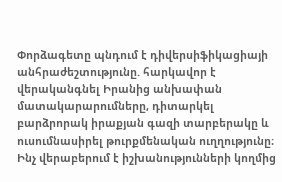Փորձագետը պնդում է դիվերսիֆիկացիայի անհրաժեշտությունը. հարկավոր է վերականգնել Իրանից անխափան մատակարարումները, դիտարկել բարձրորակ իրաքյան գազի տարբերակը և ուսումնասիրել թուրքմենական ուղղությունը։ Ինչ վերաբերում է իշխանությունների կողմից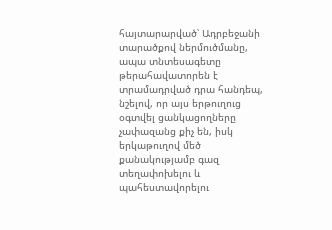հայտարարված՝ Ադրբեջանի տարածքով ներմուծմանը, ապա տնտեսագետը թերահավատորեն է տրամադրված դրա հանդեպ, նշելով, որ այս երթուղուց օգտվել ցանկացողները չափազանց քիչ են, իսկ երկաթուղով մեծ քանակությամբ գազ տեղափոխելու և պահեստավորելու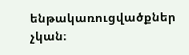ենթակառուցվածքներ չկան։